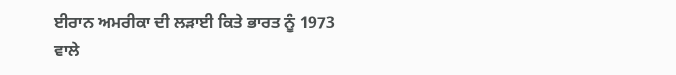ਈਰਾਨ ਅਮਰੀਕਾ ਦੀ ਲੜਾਈ ਕਿਤੇ ਭਾਰਤ ਨੂੰ 1973 ਵਾਲੇ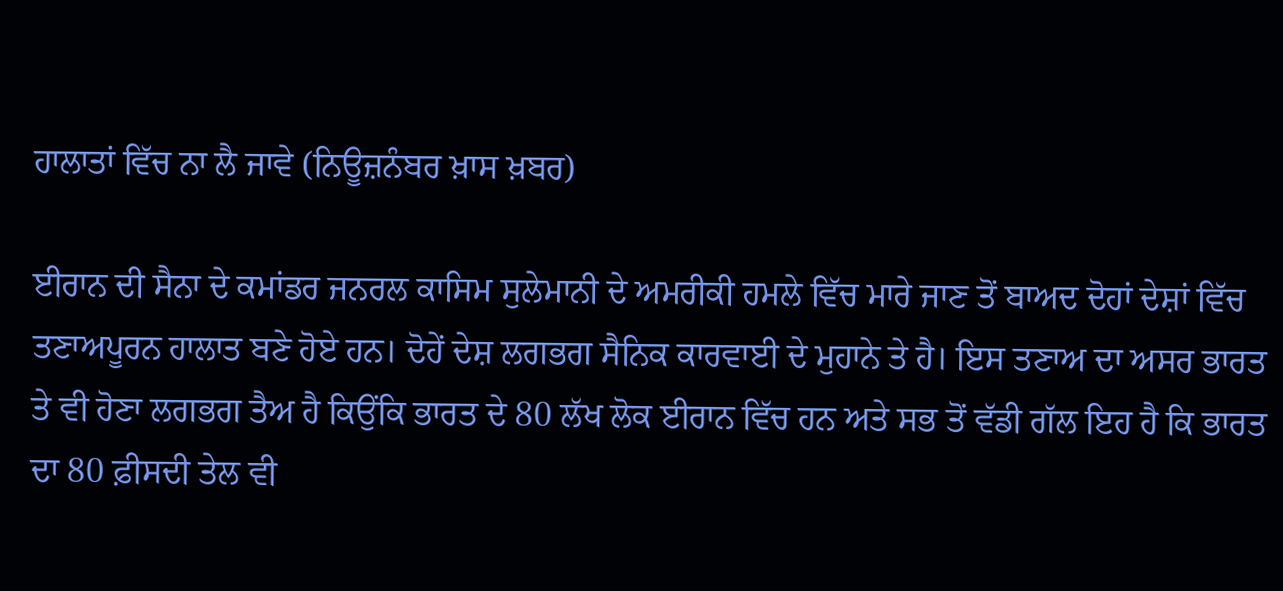ਹਾਲਾਤਾਂ ਵਿੱਚ ਨਾ ਲੈ ਜਾਵੇ (ਨਿਊਜ਼ਨੰਬਰ ਖ਼ਾਸ ਖ਼ਬਰ)

ਈਰਾਨ ਦੀ ਸੈਨਾ ਦੇ ਕਮਾਂਡਰ ਜਨਰਲ ਕਾਸਿਮ ਸੁਲੇਮਾਨੀ ਦੇ ਅਮਰੀਕੀ ਹਮਲੇ ਵਿੱਚ ਮਾਰੇ ਜਾਣ ਤੋਂ ਬਾਅਦ ਦੋਹਾਂ ਦੇਸ਼ਾਂ ਵਿੱਚ ਤਣਾਅਪੂਰਨ ਹਾਲਾਤ ਬਣੇ ਹੋਏ ਹਨ। ਦੋਹੇਂ ਦੇਸ਼ ਲਗਭਗ ਸੈਨਿਕ ਕਾਰਵਾਈ ਦੇ ਮੁਹਾਨੇ ਤੇ ਹੈ। ਇਸ ਤਣਾਅ ਦਾ ਅਸਰ ਭਾਰਤ ਤੇ ਵੀ ਹੋਣਾ ਲਗਭਗ ਤੈਅ ਹੈ ਕਿਉਂਕਿ ਭਾਰਤ ਦੇ 80 ਲੱਖ ਲੋਕ ਈਰਾਨ ਵਿੱਚ ਹਨ ਅਤੇ ਸਭ ਤੋਂ ਵੱਡੀ ਗੱਲ ਇਹ ਹੈ ਕਿ ਭਾਰਤ ਦਾ 80 ਫ਼ੀਸਦੀ ਤੇਲ ਵੀ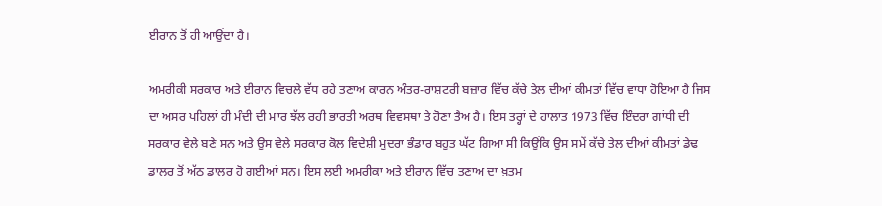ਈਰਾਨ ਤੋਂ ਹੀ ਆਉਂਦਾ ਹੈ।

ਅਮਰੀਕੀ ਸਰਕਾਰ ਅਤੇ ਈਰਾਨ ਵਿਚਲੇ ਵੱਧ ਰਹੇ ਤਣਾਅ ਕਾਰਨ ਅੰਤਰ-ਰਾਸ਼ਟਰੀ ਬਜ਼ਾਰ ਵਿੱਚ ਕੱਚੇ ਤੇਲ ਦੀਆਂ ਕੀਮਤਾਂ ਵਿੱਚ ਵਾਧਾ ਹੋਇਆ ਹੈ ਜਿਸ ਦਾ ਅਸਰ ਪਹਿਲਾਂ ਹੀ ਮੰਦੀ ਦੀ ਮਾਰ ਝੱਲ ਰਹੀ ਭਾਰਤੀ ਅਰਥ ਵਿਵਸਥਾ ਤੇ ਹੋਣਾ ਤੈਅ ਹੈ। ਇਸ ਤਰ੍ਹਾਂ ਦੇ ਹਾਲਾਤ 1973 ਵਿੱਚ ਇੰਦਰਾ ਗਾਂਧੀ ਦੀ ਸਰਕਾਰ ਵੇਲੇ ਬਣੇ ਸਨ ਅਤੇ ਉਸ ਵੇਲੇ ਸਰਕਾਰ ਕੋਲ ਵਿਦੇਸ਼ੀ ਮੁਦਰਾ ਭੰਡਾਰ ਬਹੁਤ ਘੱਟ ਗਿਆ ਸੀ ਕਿਉਂਕਿ ਉਸ ਸਮੇਂ ਕੱਚੇ ਤੇਲ ਦੀਆਂ ਕੀਮਤਾਂ ਡੇਢ ਡਾਲਰ ਤੋਂ ਅੱਠ ਡਾਲਰ ਹੋ ਗਈਆਂ ਸਨ। ਇਸ ਲਈ ਅਮਰੀਕਾ ਅਤੇ ਈਰਾਨ ਵਿੱਚ ਤਣਾਅ ਦਾ ਖ਼ਤਮ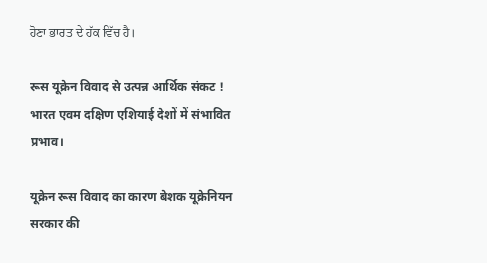ਹੋਣਾ ਭਾਰਤ ਦੇ ਹੱਕ ਵਿੱਚ ਹੈ।

रूस यूक्रेन विवाद से उत्पन्न आर्थिक संकट ! भारत एवम दक्षिण एशियाई देशों में संभावित प्रभाव।

यूक्रेन रूस विवाद का कारण बेशक यूक्रेनियन सरकार की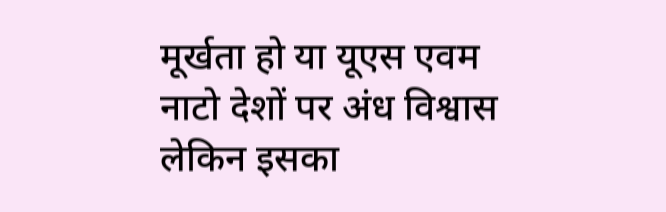मूर्खता हो या यूएस एवम नाटो देशों पर अंध विश्वास लेकिन इसका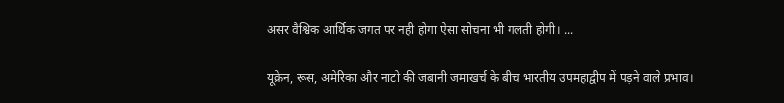असर वैश्विक आर्थिक जगत पर नही होगा ऐसा सोचना भी गलती होगी। ...

यूक्रेन, रूस, अमेरिका और नाटो की जबानी जमाखर्च के बीच भारतीय उपमहाद्वीप में पड़ने वाले प्रभाव।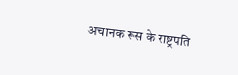अचानक रूस के राष्ट्रपति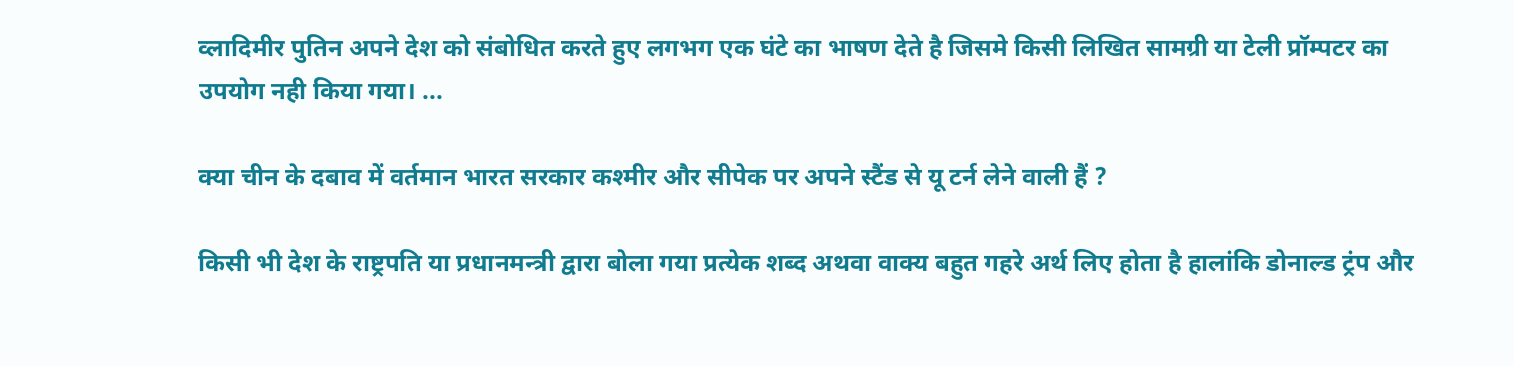व्लादिमीर पुतिन अपने देश को संबोधित करते हुए लगभग एक घंटे का भाषण देते है जिसमे किसी लिखित सामग्री या टेली प्रॉम्पटर का उपयोग नही किया गया। ...

क्या चीन के दबाव में वर्तमान भारत सरकार कश्मीर और सीपेक पर अपने स्टैंड से यू टर्न लेने वाली हैं ?

किसी भी देश के राष्ट्रपति या प्रधानमन्त्री द्वारा बोला गया प्रत्येक शब्द अथवा वाक्य बहुत गहरे अर्थ लिए होता है हालांकि डोनाल्ड ट्रंप और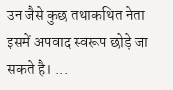उन जैसे कुछ तथाकथित नेता इसमें अपवाद स्वरूप छोड़े जा सकते है। ...